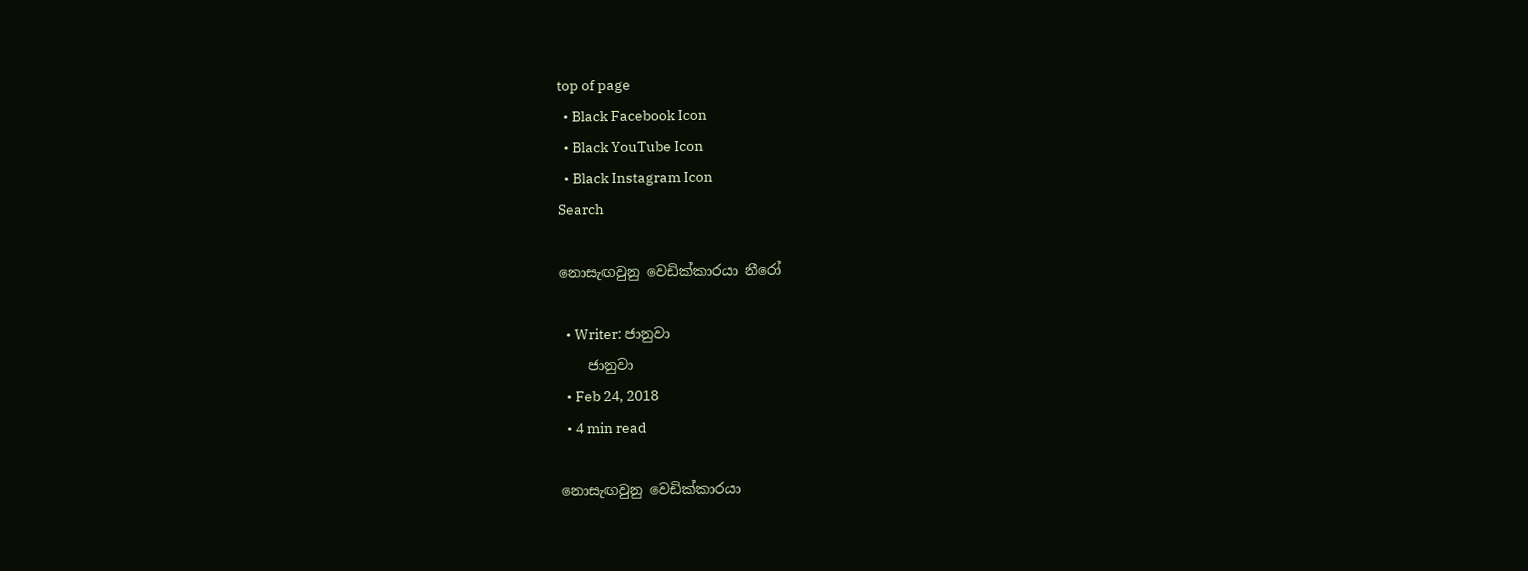top of page
  • Black Facebook Icon
  • Black YouTube Icon
  • Black Instagram Icon
Search

නොසැඟවුනු වෙඩික්කාරයා නීරෝ

  • Writer: ජානුවා
    ජානුවා
  • Feb 24, 2018
  • 4 min read

නොසැඟවුනු වෙඩික්කාරයා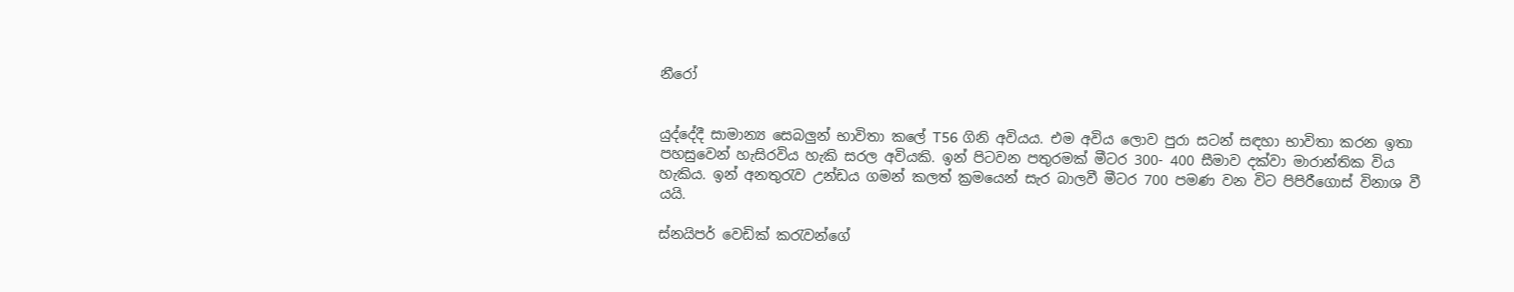නීරෝ


යුද්දේදී සාමාන්‍ය සෙබලුන් භාවිතා කලේ T56 ගිනි අවියය. එම අවිය ලොව පුරා සටන් සඳහා භාවිතා කරන ඉතා පහසුවෙන් හැසිරවිය හැකි සරල අවියකි. ඉන් පිටවන පතුරමක් මීටර 300- 400 සීමාව දක්වා මාරාන්තික විය හැකිය. ඉන් අනතුරැව උන්ඩය ගමන් කලත් ක්‍රමයෙන් සැර බාලවී මීටර 700 පමණ වන විට පිපිරීගොස් විනාශ වී යයි.

ස්නයිපර් වෙඩික් කරැවන්ගේ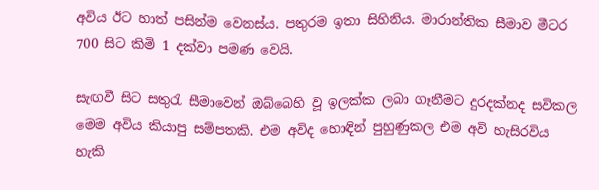අවිය ඊට හාත් පසින්ම වෙනස්ය. පතුරම ඉතා සිහිනිය. මාරාන්තික සීමාව මීටර 700 සිට කිමි 1 දක්වා පමණ වෙයි.

සැඟවී සිට සතුරැ සීමාවෙන් ඔබ්බෙහි වූ ඉලක්ක ලබා ගෑනීමට දුරදක්නද සවිකල මෙම අවිය කියාපු සම්පතකි. එම අවිද හොඳින් පුහුණුකල එම අවි හැසිරවිය හැකි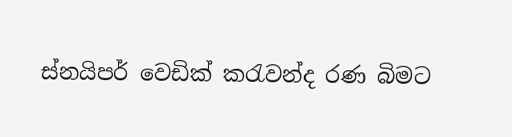ස්නයිපර් වෙඩික් කරැවන්ද රණ බිමට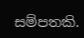සම්පතකි.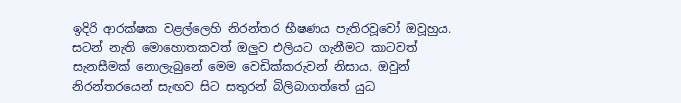ඉදිරි ආරක්ෂක වළල්ලෙහි නිරන්තර භීෂණය පැතිරවූවෝ ඔවූහුය. සටන් නැති මොහොතකවත් ඔලුව එලියට ගැනීමට කාටවත් සැනසීමක් නොලැබුනේ මෙම වෙඩික්කරුවන් නිසාය. ඔවුන් නිරන්තරයෙන් සැඟව සිට සතුරන් බිලිබාගත්තේ යුධ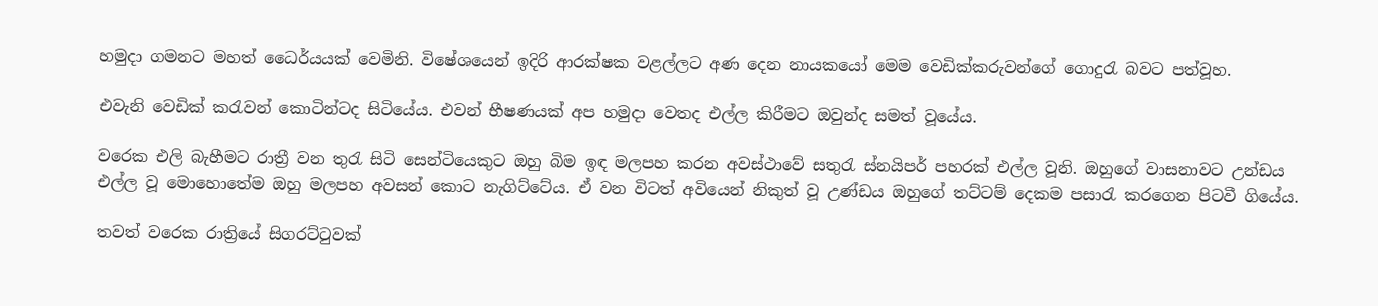හමුදා ගමනට මහත් ධෛර්යයක් වෙමිනි. විෂේශයෙන් ඉදිරි ආරක්ෂක වළල්ලට අණ දෙන නායකයෝ මෙම වෙඩික්කරුවන්ගේ ගොදුරැ බවට පත්වූහ.

එවැනි වෙඩික් කරැවන් කොටින්ටද සිටියේය. එවන් භීෂණයක් අප හමුදා වෙතද එල්ල කිරීමට ඔවුන්ද සමත් වූයේය.

වරෙක එලි බැහීමට රාත්‍රී වන තුරැ සිටි සෙන්ටියෙකුට ඔහු බිම ඉඳ මලපහ කරන අවස්ථාවේ සතුරැ ස්නයිපර් පහරක් එල්ල වූනි. ඔහුගේ වාසනාවට උන්ඩය එල්ල වූ මොහොතේම ඔහු මලපහ අවසන් කොට නැගිට්ටේය. ඒ වන විටත් අවියෙන් නිකුත් වූ උණ්ඩය ඔහුගේ තට්ටම් දෙකම පසාරැ කරගෙන පිටවී ගියේය.

තවත් වරෙක රාත්‍රියේ සිගරට්ටුවක්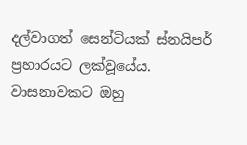දල්වාගත් සෙන්ටියක් ස්නයිපර් ප්‍රහාරයට ලක්වූයේය. වාසනාවකට ඔහු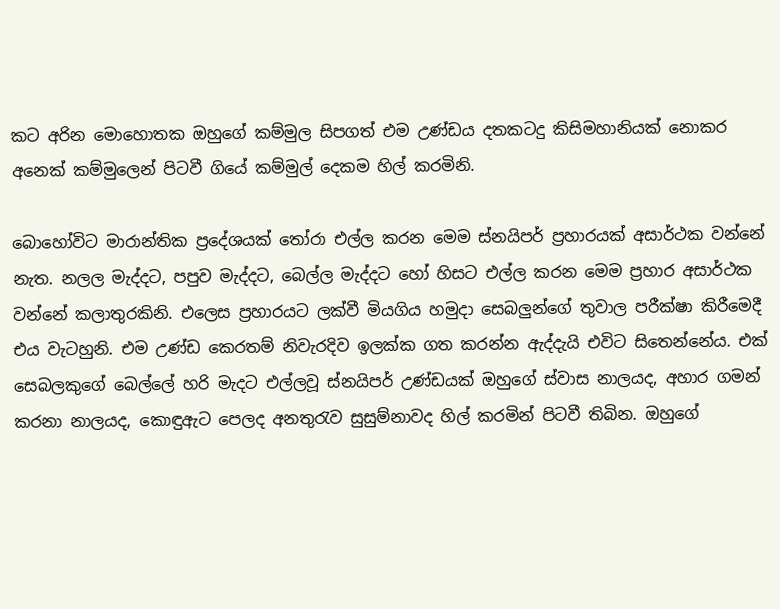කට අරින මොහොතක ඔහුගේ කම්මුල සිපගත් එම උණ්ඩය දතකටදු කිසිමහානියක් නොකර අනෙක් කම්මුලෙන් පිටවී ගියේ කම්මුල් දෙකම හිල් කරමිනි.

බොහෝවිට මාරාන්තික ප්‍රදේශයක් තෝරා එල්ල කරන මෙම ස්නයිපර් ප්‍රහාරයක් අසාර්ථක වන්නේ නැත. නලල මැද්දට, පපුව මැද්දට, බෙල්ල මැද්දට හෝ හිසට එල්ල කරන මෙම ප්‍රහාර අසාර්ථක වන්නේ කලාතුරකිනි. එලෙස ප්‍රහාරයට ලක්වී මියගිය හමුදා සෙබලුන්ගේ තුවාල පරීක්ෂා කිරීමෙදී එය වැටහුනි. එම උණ්ඩ කෙරතම් නිවැරදිව ඉලක්ක ගත කරන්න ඇද්දැයි එවිට සිතෙන්නේය. එක් සෙබලකුගේ බෙල්ලේ හරි මැදට එල්ලවූ ස්නයිපර් උණ්ඩයක් ඔහුගේ ස්වාස නාලයද, අහාර ගමන් කරනා නාලයද, කොඳුඇට පෙලද අනතුරැව සුසුම්නාවද හිල් කරමින් පිටවී තිබින. ඔහුගේ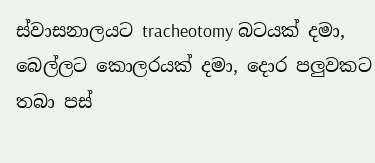ස්වාසනාලයට tracheotomy බටයක් දමා, බෙල්ලට කොලරයක් දමා, දොර පලුවකට තබා පස්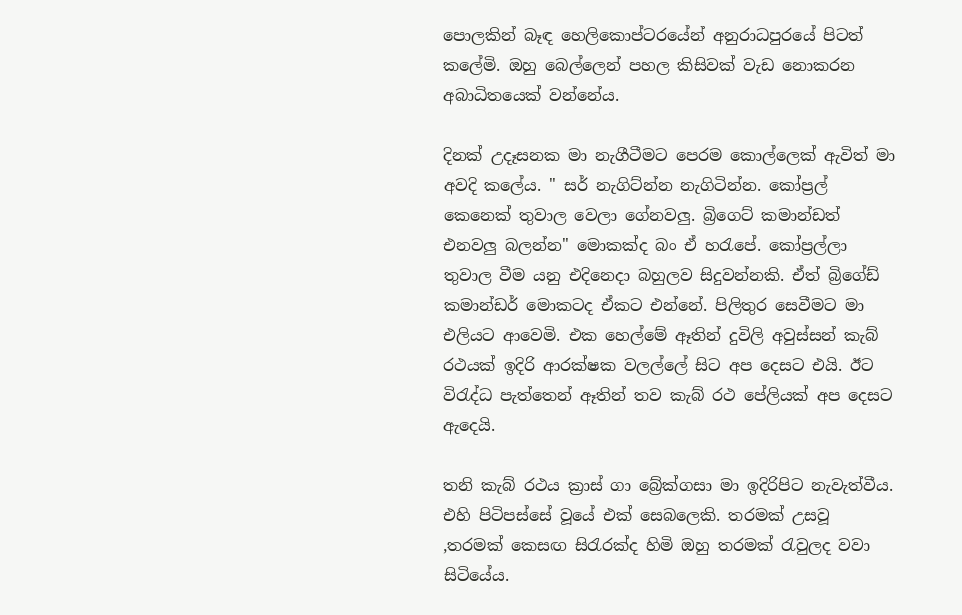පොලකින් බෑඳ හෙලිකොප්ටරයේන් අනුරාධපුරයේ පිටත් කලේමි. ඔහු බෙල්ලෙන් පහල කිසිවක් වැඩ නොකරන අබාධිතයෙක් වන්නේය.

දිනක් උදෑසනක මා නැගීටීමට පෙරම කොල්ලෙක් ඇවිත් මා අවදි කලේය. " සර් නැගිට්න්න නැගිටින්න. කෝප්‍රල් කෙනෙක් තුවාල වෙලා ගේනවලු. බ්‍රිගෙට් කමාන්ඩත් එනවලු බලන්න" මොකක්ද බං ඒ හරැපේ. කෝප්‍රල්ලා තුවාල වීම යනු එදිනෙදා බහුලව සිදුවන්නකි. ඒත් බ්‍රිගේඩ් කමාන්ඩර් මොකටද ඒකට එන්නේ. පිලිතුර සෙවීමට මා එලියට ආවෙමි. එක හෙල්මේ ඈතින් දුවිලි අවුස්සන් කැබ් රථයක් ඉදිරි ආරක්ෂක වලල්ලේ සිට අප දෙසට එයි. ඊට විරැද්ධ පැත්තෙන් ඈතින් තව කැබ් රථ පේලියක් අප දෙසට ඇදෙයි.

තනි කැබ් රථය ක්‍රාස් ගා බ්‍රේක්ගසා මා ඉදිරිපිට නැවැත්වීය. එහි පිටිපස්සේ වූයේ එක් සෙබලෙකි. තරමක් උසවූ ,තරමක් කෙසඟ සිරැරක්ද හිමි ඔහු තරමක් රැවුලද වවා සිටියේය.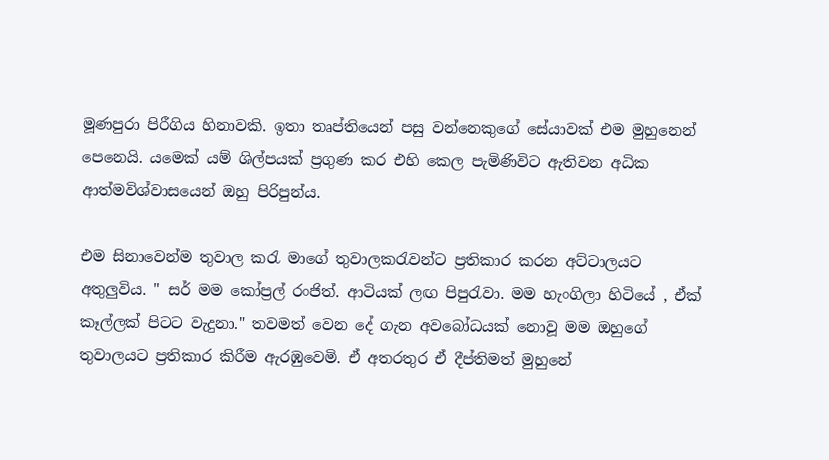මූණපුරා පිරීගිය හිනාවකි. ඉතා තෘප්තියෙන් පසු වන්නෙකුගේ සේයාවක් එම මුහුනෙන් පෙනෙයි. යමෙක් යම් ශිල්පයක් ප්‍රගුණ කර එහි කෙල පැමිණිවිට ඇතිවන අධික ආත්මවිශ්වාසයෙන් ඔහු පිරිපුන්ය.

එම සිනාවෙන්ම තුවාල කරැ මාගේ තුවාලකරැවන්ට ප්‍රතිකාර කරන අට්ටාලයට අතුලුවිය. " සර් මම කෝප්‍රල් රංජිත්. ආටියක් ලඟ පිපුරැවා. මම හැංගිලා හිටියේ , ඒක් කෑල්ලක් පිටට වැදුනා." තවමත් වෙන දේ ගැන අවබෝධයක් නොවූ මම ඔහුගේ තුවාලයට ප්‍රතිකාර කිරීම ඇරඹුවෙමි. ඒ අතරතුර ඒ දීප්තිමත් මුහුනේ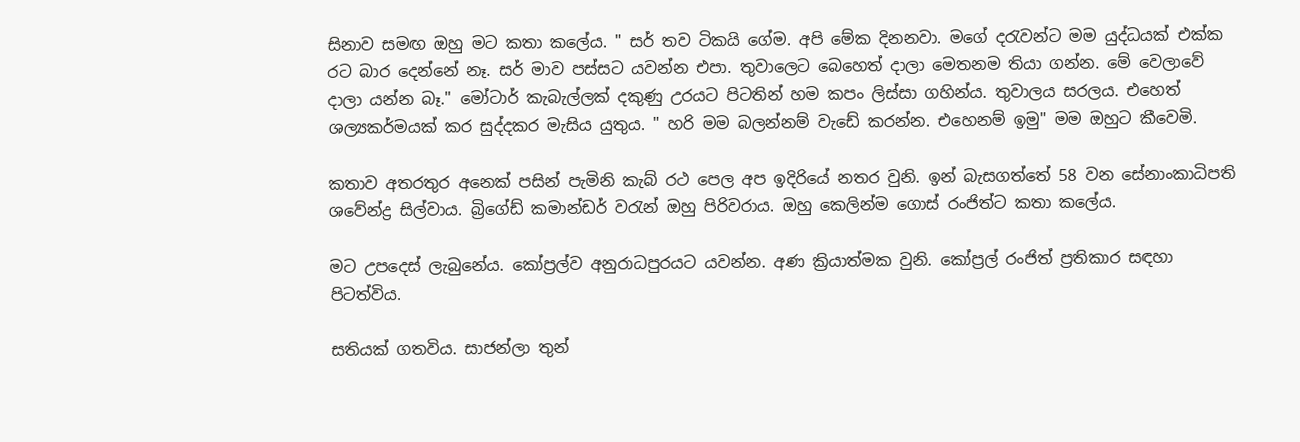සිනාව සමඟ ඔහු මට කතා කලේය. " සර් තව ටිකයි ගේම. අපි මේක දිනනවා. මගේ දරැවන්ට මම යුද්ධයක් එක්ක රට බාර දෙන්නේ නෑ. සර් මාව පස්සට යවන්න එපා. තුවාලෙට බෙහෙත් දාලා මෙතනම තියා ගන්න. මේ වෙලාවේ දාලා යන්න බෑ." මෝටාර් කැබැල්ලක් දකුණු උරයට පිටතින් හම කපං ලිස්සා ගහින්ය. තුවාලය සරලය. එහෙත් ශල්‍යකර්මයක් කර සුද්දකර මැසිය යුතුය. " හරි මම බලන්නම් වැඩේ කරන්න. එහෙනම් ඉමු" මම ඔහුට කීවෙමි.

කතාව අතරතුර අනෙක් පසින් පැමිනි කැබ් රථ පෙල අප ඉදිරියේ නතර වුනි. ඉන් බැසගත්තේ 58 වන සේනාංකාධිපති ශවේන්ද්‍ර සිල්වාය. බ්‍රිගේඩ් කමාන්ඩර් වරැන් ඔහු පිරිවරාය. ඔහු කෙලින්ම ගොස් රංජිත්ට කතා කලේය.

මට උපදෙස් ලැබුනේය. කෝප්‍රල්ව අනුරාධපුරයට යවන්න. අණ ක්‍රියාත්මක වුනි. කෝප්‍රල් රංජිත් ප්‍රතිකාර සඳහා පිටත්විය.

සතියක් ගතවිය. සාජන්ලා තුන්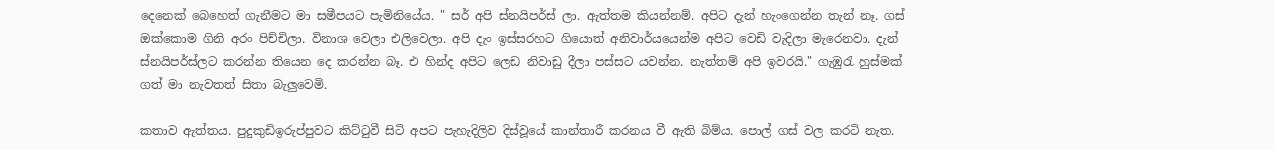දෙනෙක් බෙහෙත් ගැනීමට මා සමීපයට පැමිනියේය. " සර් අපි ස්නයිපර්ස් ලා. ඇත්තම කියන්නම්. අපිට දැන් හැංගෙන්න තැන් නෑ. ගස් ඔක්කොම ගිනි අරං පිච්චිලා. විනාශ වෙලා එලිවෙලා. අපි දැං ඉස්සරහට ගියොත් අනිවාර්යයෙන්ම අපිට වෙඩි වැදිලා මැරෙනවා. දැන් ස්නයිපර්ස්ලට කරන්න තියෙන දෙ කරන්න බෑ. එ හින්ද අපිට ලෙඩ නිවාඩු දීලා පස්සට යවන්න. නැත්තම් අපි ඉවරයි." ගැඹුරැ හුස්මක් ගත් මා නැවතත් සිතා බැලුවෙමි.

කතාව ඇත්තය. පුදුකුඩිඉරුප්පුවට කිට්ටුවී සිටි අපට පැහැදිලිව දිස්වූයේ කාන්තාරී කරනය වී ඇති බිම්ය. පොල් ගස් වල කරටි නැත.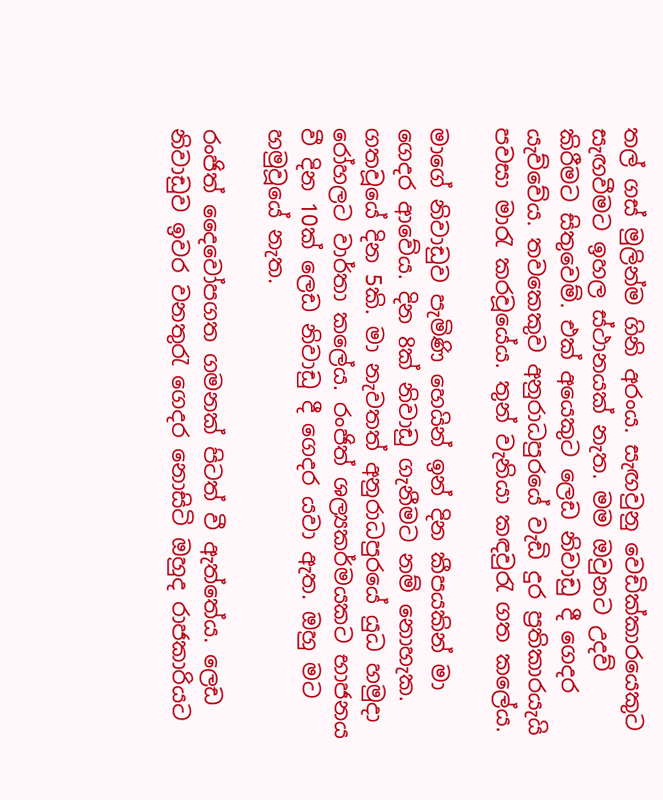තල් ගස් මුලින්ම ගිනි අරංය. සැඟවුනු වෙඩික්කාරයෙකුට සැඟවීමට ඉහල ස්ථානයක් නැත. මම ඔවුනට උදව් කිරීමට සිතුවෙම්. එක් අයෙකුට ලෙඩ නිවාඩු දී ගෙදර යැව්වේය. තවකෙකුව අනුරාධපුරයේ වැඩි දුර ප්‍රතිකාරයැයි පවසා මාරැ කරවූයේය. තුන් වැනියා කඳවුරැ ගත කලේය.

මාගේ නිවාඩුව පැමිණි හෙයින් ඉන් දින කීපයකින් මා ගෙදර ආවේය. දින 8ක් නිවාඩු ගැනීමට නම් නොහැක. ගතවූයේ දින 5කි. මා නැවතත් අනුරාධපුරයේ යුධ හමුදා රෝහලට වාර්තා කලේය. රංජිත් ශල්‍යකර්මයකට භාජනය වී දින 10ක් ලෙඩ නිවාඩු දී ගෙදර යවා ඇත. ඔහු මට හමුවූයේ නැත.

රංජිත් දෛවෝපගත ගමනක් පිටත් වී ඇත්තේය. ලෙඩ නිවාඩුව ඉවර වනතුරැ ගෙදර නොසිටි ඔහුද රාජකාරියට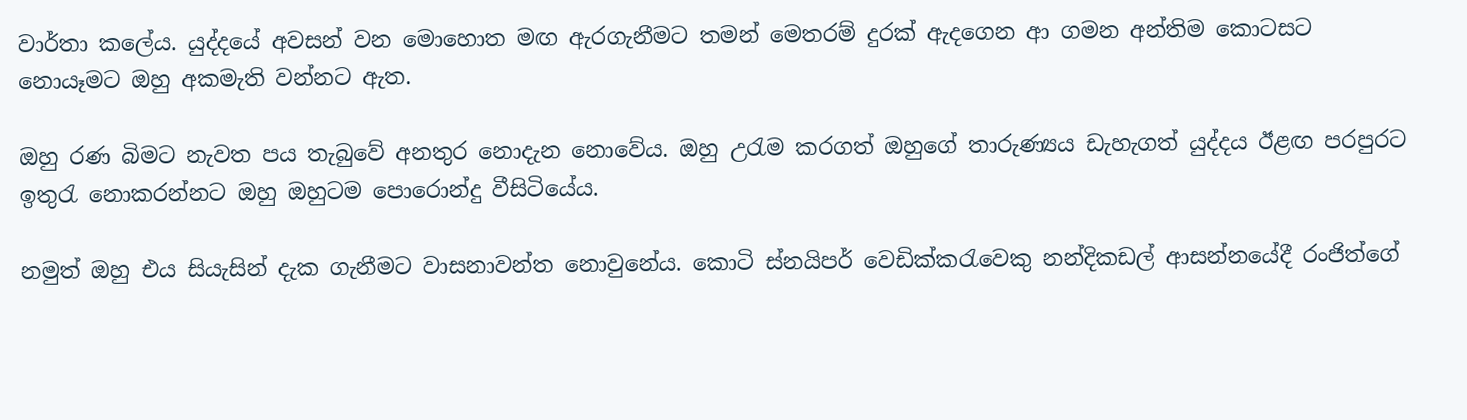වාර්තා කලේය. යුද්දයේ අවසන් වන මොහොත මඟ ඇරගැනීමට තමන් මෙතරම් දුරක් ඇදගෙන ආ ගමන අන්තිම කොටසට නොයෑමට ඔහු අකමැති වන්නට ඇත.

ඔහු රණ බිමට නැවත පය තැබුවේ අනතුර නොදැන නොවේය. ඔහු උරැම කරගත් ඔහුගේ තාරුණ්‍යය ඩැහැගත් යුද්දය ඊළඟ පරපුරට ඉතුරැ නොකරන්නට ඔහු ඔහුටම පොරොන්දු වීසිටියේය.

නමුත් ඔහු එය සියැසින් දැක ගැනීමට වාසනාවන්ත නොවුනේය. කොටි ස්නයිපර් වෙඩික්කරැවෙකු නන්දිකඩල් ආසන්නයේදී රංජිත්ගේ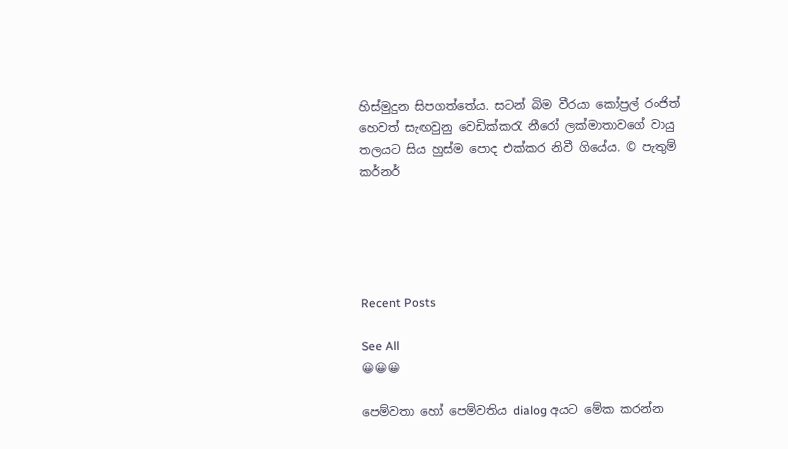හිස්මුදුන සිපගත්තේය. සටන් බිම වීරයා කෝප්‍රල් රංජිත් හෙවත් සැඟවුනු වෙඩික්කරැ නීරෝ ලක්මාතාවගේ වායු තලයට සිය හුස්ම පොද එක්කර නිවී ගියේය. © පැතුම් කර්නර්





Recent Posts

See All
😀😀😀

පෙම්වතා හෝ පෙම්වතිය dialog අයට මේක කරන්න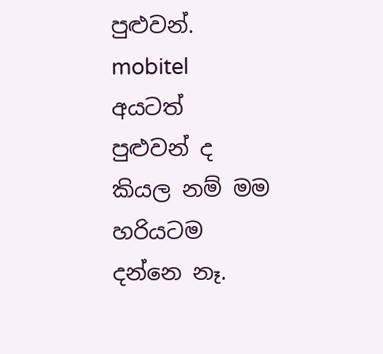පුළුවන්. mobitel අයටත් පුළුවන් ද කියල නම් මම හරියටම දන්නෙ නෑ.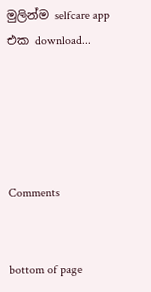මුලින්ම selfcare app එක download...





Comments


bottom of page